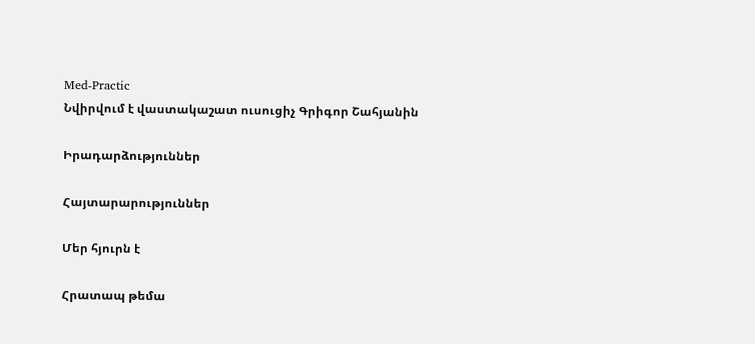Med-Practic
Նվիրվում է վաստակաշատ ուսուցիչ Գրիգոր Շահյանին

Իրադարձություններ

Հայտարարություններ

Մեր հյուրն է

Հրատապ թեմա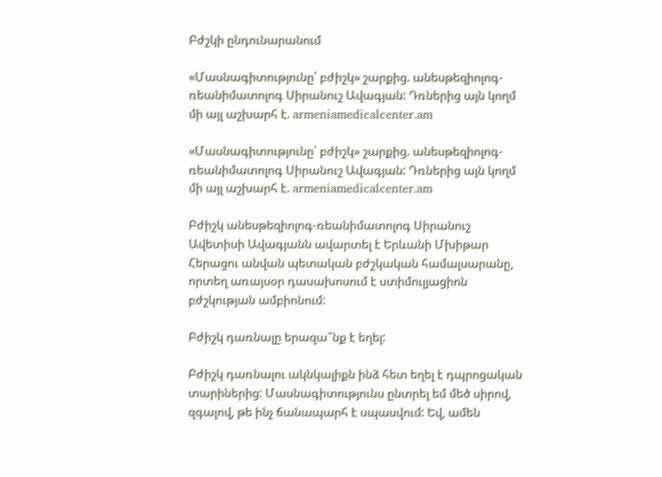Բժշկի ընդունարանում

«Մասնագիտությունը՝ բժիշկ» շարքից. անեսթեզիոլոգ-ռեանիմատոլոգ Սիրանուշ Ավագյան: Դռներից այն կողմ մի այլ աշխարհ է. armeniamedicalcenter.am

«Մասնագիտությունը՝ բժիշկ» շարքից. անեսթեզիոլոգ-ռեանիմատոլոգ Սիրանուշ Ավագյան: Դռներից այն կողմ մի այլ աշխարհ է. armeniamedicalcenter.am

Բժիշկ անեսթեզիոլոգ-ռեանիմատոլոգ Սիրանուշ Ավետիսի Ավագյանն ավարտել է Երևանի Մխիթար Հերացու անվան պետական բժշկական համալսարանը, որտեղ առայսօր դասախոսում է ստիմուլյացիոն բժշկության ամբիոնում:

Բժիշկ դառնալը երազա՞նք է եղել:

Բժիշկ դառնալու ակնկալիքն ինձ հետ եղել է դպրոցական տարիներից: Մասնագիտությունս ընտրել եմ մեծ սիրով, զգալով, թե ինչ ճանապարհ է սպասվում: Եվ, ամեն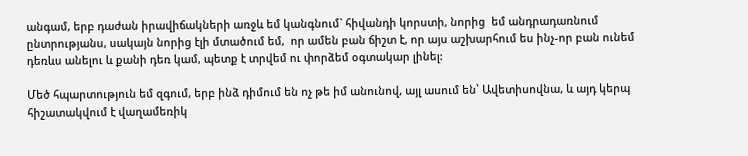անգամ, երբ դաժան իրավիճակների առջև եմ կանգնում` հիվանդի կորստի, նորից  եմ անդրադառնում ընտրությանս, սակայն նորից էլի մտածում եմ,  որ ամեն բան ճիշտ է, որ այս աշխարհում ես ինչ-որ բան ունեմ դեռևս անելու և քանի դեռ կամ, պետք է տրվեմ ու փորձեմ օգտակար լինել:

Մեծ հպարտություն եմ զգում, երբ ինձ դիմում են ոչ թե իմ անունով, այլ ասում են՝ Ավետիսովնա, և այդ կերպ հիշատակվում է վաղամեռիկ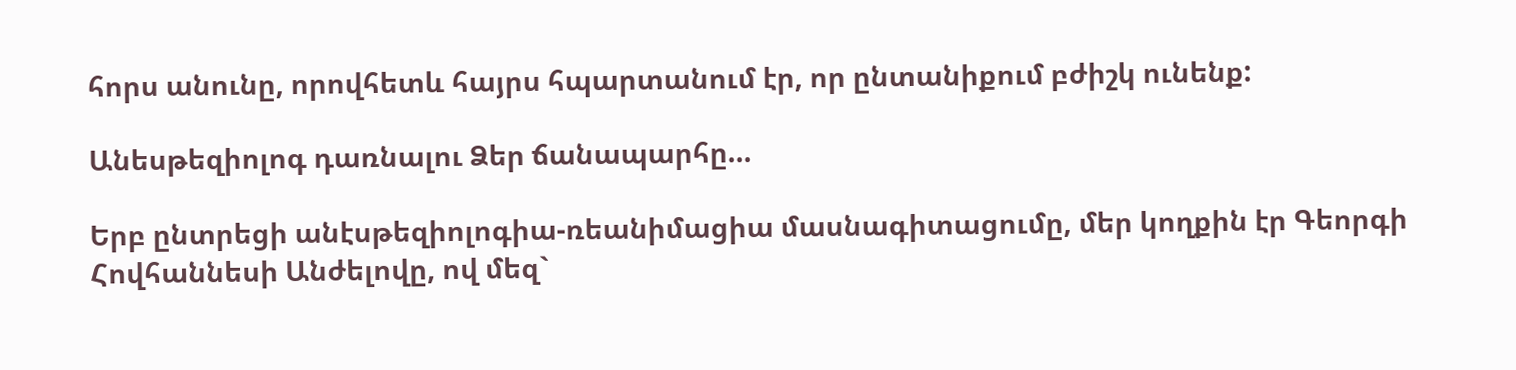հորս անունը, որովհետև հայրս հպարտանում էր, որ ընտանիքում բժիշկ ունենք:

Անեսթեզիոլոգ դառնալու Ձեր ճանապարհը...

Երբ ընտրեցի անէսթեզիոլոգիա-ռեանիմացիա մասնագիտացումը, մեր կողքին էր Գեորգի Հովհաննեսի Անժելովը, ով մեզ`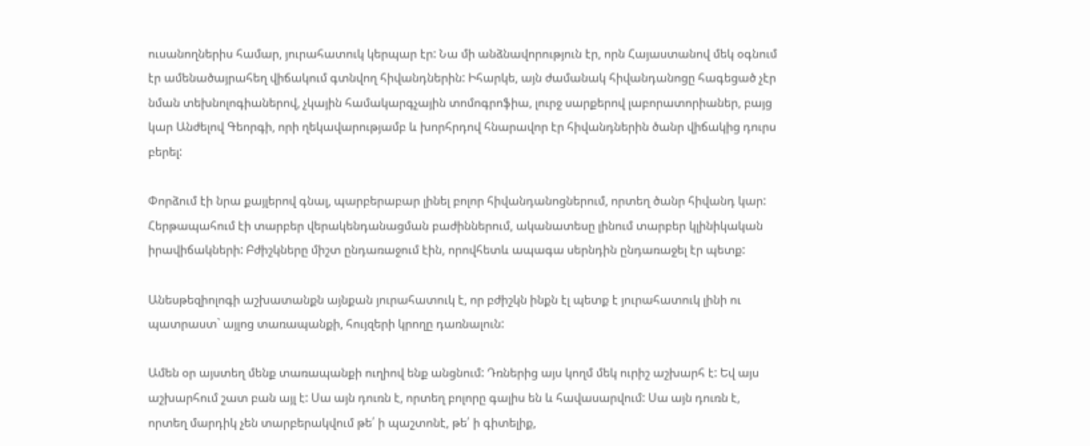ուսանողներիս համար, յուրահատուկ կերպար էր: Նա մի անձնավորություն էր, որն Հայաստանով մեկ օգնում էր ամենածայրահեղ վիճակում գտնվող հիվանդներին: Իհարկե, այն ժամանակ հիվանդանոցը հագեցած չէր նման տեխնոլոգիաներով, չկային համակարգչային տոմոգրոֆիա, լուրջ սարքերով լաբորատորիաներ, բայց կար Անժելով Գեորգի, որի ղեկավարությամբ և խորհրդով հնարավոր էր հիվանդներին ծանր վիճակից դուրս բերել:

Փորձում էի նրա քայլերով գնալ, պարբերաբար լինել բոլոր հիվանդանոցներում, որտեղ ծանր հիվանդ կար: Հերթապահում էի տարբեր վերակենդանացման բաժիններում, ականատեսը լինում տարբեր կլինիկական իրավիճակների: Բժիշկները միշտ ընդառաջում էին, որովհետև ապագա սերնդին ընդառաջել էր պետք:

Անեսթեզիոլոգի աշխատանքն այնքան յուրահատուկ է, որ բժիշկն ինքն էլ պետք է յուրահատուկ լինի ու պատրաստ` այլոց տառապանքի, հույզերի կրողը դառնալուն:

Ամեն օր այստեղ մենք տառապանքի ուղիով ենք անցնում: Դռներից այս կողմ մեկ ուրիշ աշխարհ է: Եվ այս աշխարհում շատ բան այլ է: Սա այն դուռն է, որտեղ բոլորը գալիս են և հավասարվում: Սա այն դուռն է, որտեղ մարդիկ չեն տարբերակվում թե՛ ի պաշտոնէ, թե՛ ի գիտելիք,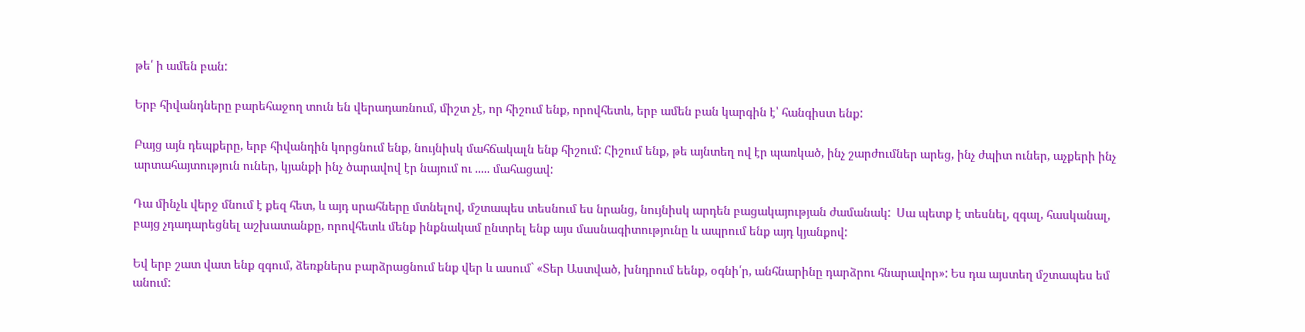թե՛ ի ամեն բան:

Երբ հիվանդները բարեհաջող տուն են վերադառնում, միշտ չէ, որ հիշում ենք, որովհետև, երբ ամեն բան կարգին է՝ հանգիստ ենք:

Բայց այն դեպքերը, երբ հիվանդին կորցնում ենք, նույնիսկ մահճակալն ենք հիշում: Հիշում ենք, թե այնտեղ ով էր պառկած, ինչ շարժումներ արեց, ինչ ժպիտ ուներ, աչքերի ինչ արտահայտություն ուներ, կյանքի ինչ ծարավով էր նայում ու ..... մահացավ:

Դա մինչև վերջ մնում է քեզ հետ, և այդ սրահները մտնելով, մշտապես տեսնում ես նրանց, նույնիսկ արդեն բացակայության ժամանակ:  Սա պետք է տեսնել, զգալ, հասկանալ, բայց չդադարեցնել աշխատանքը, որովհետև մենք ինքնակամ ընտրել ենք այս մասնագիտությունը և ապրում ենք այդ կյանքով:

Եվ երբ շատ վատ ենք զգում, ձեռքներս բարձրացնում ենք վեր և ասում` «Տեր Աստված, խնդրում եենք, օգնի՛ր, անհնարինը դարձրու հնարավոր»: Ես դա այստեղ մշտապես եմ անում: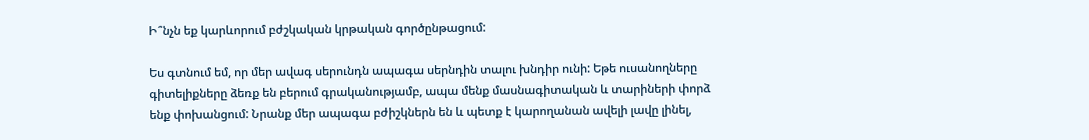Ի՞նչն եք կարևորում բժշկական կրթական գործընթացում:

Ես գտնում եմ, որ մեր ավագ սերունդն ապագա սերնդին տալու խնդիր ունի: Եթե ուսանողները գիտելիքները ձեռք են բերում գրականությամբ, ապա մենք մասնագիտական և տարիների փորձ ենք փոխանցում: Նրանք մեր ապագա բժիշկներն են և պետք է կարողանան ավելի լավը լինել,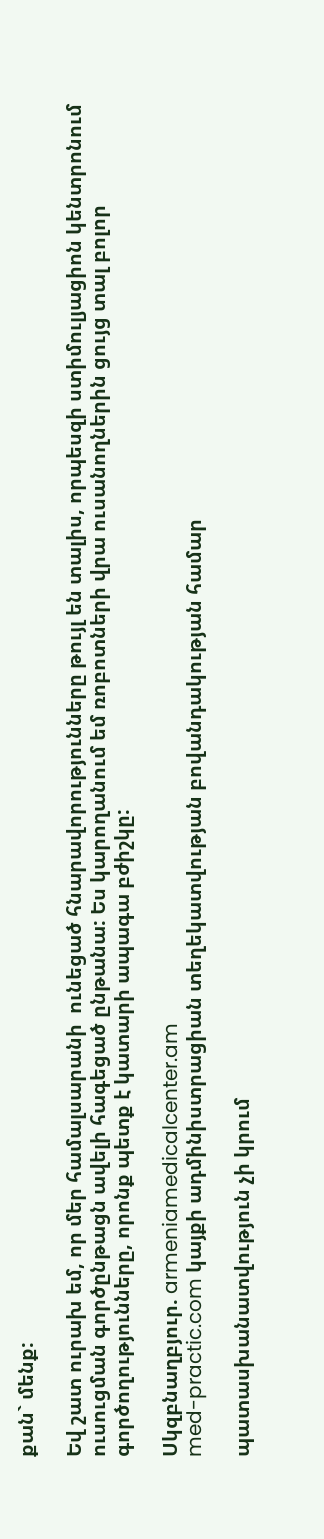քան` մենք:

Եվ շատ ուրախ եմ, որ մեր համալսարանի  ունեցած հնարավորությունները թույլ են տալիս, որպեսզի ստիմուլյացիոն կենտրոնում ուսուցման գործընթացն ավելի հագեցած ընթանա: Ես կարողանում եմ ռոբոտների վրա ուսանողներին ցույց տալ բոլոր գործողությունները, որոնք պետք է կատարի ապագա բժիշկը:

Սկզբնաղբյուր. armeniamedicalcenter.am
med-practic.com կայքի ադմինիստրացիան տեղեկատվության բովանդակության համար

պատասխանատվություն չի կրում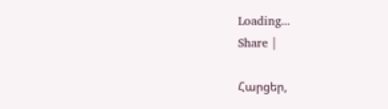Loading...
Share |

Հարցեր,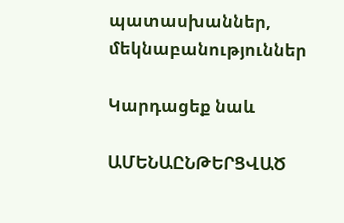պատասխաններ, մեկնաբանություններ

Կարդացեք նաև

ԱՄԵՆԱԸՆԹԵՐՑՎԱԾ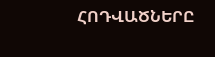ՀՈԴՎԱԾՆԵՐԸ